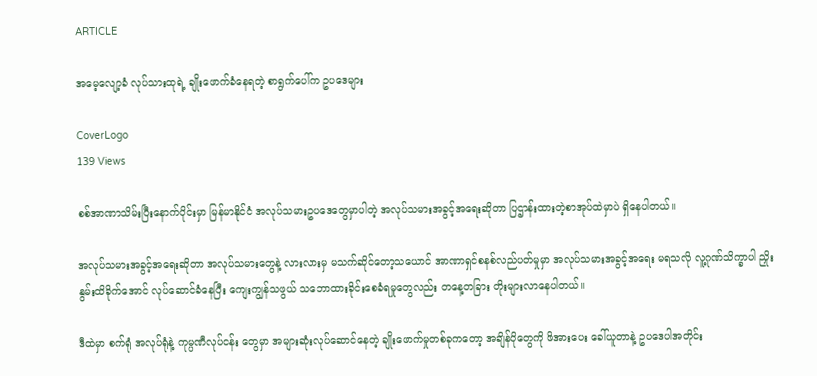ARTICLE

အမေ့လျော့ခံ လုပ်သားထုရဲ့ ချိုးဖောက်ခံနေရတဲ့ စာရွက်ပေါ်က ဥပဒေများ

CoverLogo
139 Views

စစ်အာဏာသိမ်းပြီးနောက်ပိုင်းမှာ မြန်မာနိုင်ငံ အလုပ်သမားဥပဒေတွေမှာပါတဲ့ အလုပ်သမားအခွင့်အရေးဆိုတာ ပြဌာန်းထားတဲ့စာအုပ်ထဲမှာပဲ ရှိနေပါတယ်။

အလုပ်သမားအခွင့်အရေးဆိုတာ အလုပ်သမားတွေနဲ့ လားလားမှ မသက်ဆိုင်တော့သယောင် အာဏာရှင်စနစ်လည်ပတ်မှုမှာ အလုပ်သမားအခွင့်အရေး မရသလို လူ့ဂုဏ်သိက္ခာပါ ညှိုးနွမ်းထိခိုက်အောင် လုပ်ဆောင်ခံနေပြီး ကျေးကျွန်သဖွယ် သဘောထားခိုင်းစေခံရမှုတွေလည်း တနေ့တခြား တိုးများလာနေပါတယ်။

ဒီထဲမှာ စက်ရုံ အလုပ်ရုံနဲ့ ကုမ္ပဏီလုပ်ငန်း တွေမှာ အများဆုံးလုပ်ဆောင်နေတဲ့ ချိုးဖောက်မှုတစ်ခုကတော့ အချိန်ပိုတွေကို ဖိအားပေး ခေါ်ယူတာနဲ့ ဥပဒေပါအတိုင်း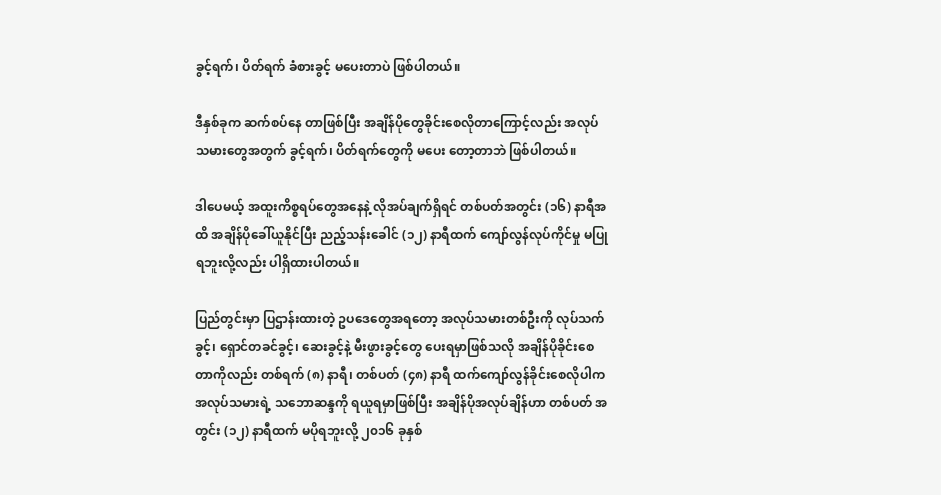ခွင့်ရက်၊ ပိတ်ရက် ခံစားခွင့် မပေးတာပဲ ဖြစ်ပါတယ်။

ဒီနှစ်ခုက ဆက်စပ်နေ တာဖြစ်ပြီး အချိန်ပိုတွေခိုင်းစေလိုတာကြောင့်လည်း အလုပ်သမားတွေအတွက် ခွင့်ရက်၊ ပိတ်ရက်တွေကို မပေး တော့တာဘဲ ဖြစ်ပါတယ်။

ဒါပေမယ့် အထူးကိစ္စရပ်တွေအနေနဲ့ လိုအပ်ချက်ရှိရင် တစ်ပတ်အတွင်း (၁၆) နာရီအထိ အချိန်ပိုခေါ်ယူနိုင်ပြီး ညည့်သန်းခေါင် (၁၂) နာရီထက် ကျော်လွန်လုပ်ကိုင်မှု မပြုရဘူးလို့လည်း ပါရှိထားပါတယ်။

ပြည်တွင်းမှာ ပြဌာန်းထားတဲ့ ဥပဒေတွေအရတော့ အလုပ်သမားတစ်ဦးကို လုပ်သက်ခွင့်၊ ရှောင်တခင်ခွင့်၊ ဆေးခွင့်နဲ့ မီးဖွားခွင့်တွေ ပေးရမှာဖြစ်သလို အချိန်ပိုခိုင်းစေတာကိုလည်း တစ်ရက် (၈) နာရီ၊ တစ်ပတ် (၄၈) နာရီ ထက်ကျော်လွန်ခိုင်းစေလိုပါက အလုပ်သမားရဲ့ သဘောဆန္ဒကို ရယူရမှာဖြစ်ပြီး အချိန်ပိုအလုပ်ချိန်ဟာ တစ်ပတ် အတွင်း (၁၂) နာရီထက် မပိုရဘူးလို့ ၂၀၁၆ ခုနှစ်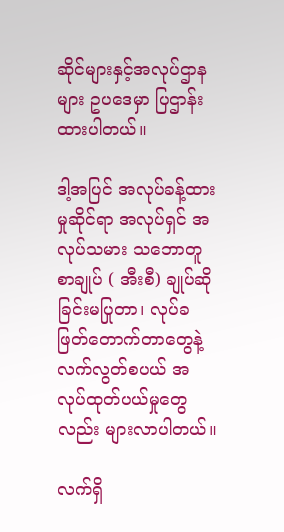ဆိုင်များနှင့်အလုပ်ဌာနများ ဥပဒေမှာ ပြဌာန်းထားပါတယ်။

ဒါ့အပြင် အလုပ်ခန့်ထားမှုဆိုင်ရာ အလုပ်ရှင် အလုပ်သမား သဘောတူစာချုပ် ( အီးစီ) ချုပ်ဆိုခြင်းမပြုတာ၊ လုပ်ခဖြတ်တောက်တာတွေနဲ့ လက်လွတ်စပယ် အလုပ်ထုတ်ပယ်မှုတွေလည်း များလာပါတယ်။

လက်ရှိ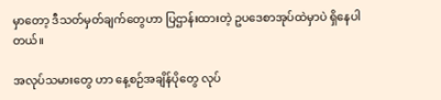မှာတော့ ဒီသတ်မှတ်ချက်တွေဟာ ပြဌာန်းထားတဲ့ ဥပဒေစာအုပ်ထဲမှာပဲ ရှိနေပါတယ်။

အလုပ်သမားတွေ ဟာ နေ့စဉ်အချိန်ပိုတွေ လုပ်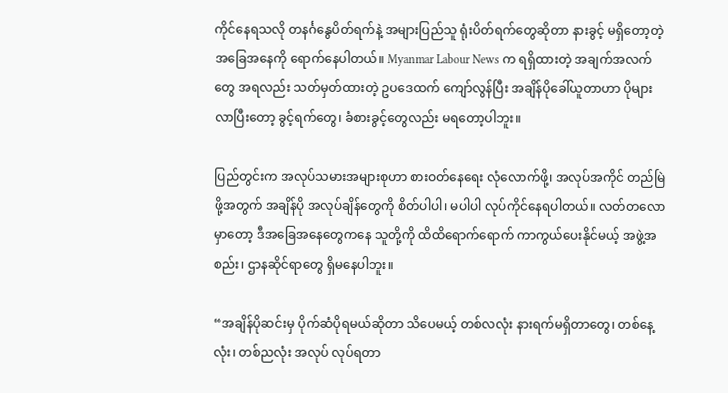ကိုင်နေရသလို တနင်္ဂနွေပိတ်ရက်နဲ့ အများပြည်သူ ရုံးပိတ်ရက်တွေဆိုတာ နားခွင့် မရှိတော့တဲ့ အခြေအနေကို ရောက်နေပါတယ်။ Myanmar Labour News က ရရှိထားတဲ့ အချက်အလက်တွေ အရလည်း သတ်မှတ်ထားတဲ့ ဥပဒေထက် ကျော်လွန်ပြီး အချိန်ပိုခေါ်ယူတာဟာ ပိုများလာပြီးတော့ ခွင့်ရက်တွေ၊ ခံစားခွင့်တွေလည်း မရတော့ပါဘူး။

ပြည်တွင်းက အလုပ်သမားအများစုဟာ စားဝတ်နေရေး လုံလောက်ဖို့၊ အလုပ်အကိုင် တည်မြဲဖို့အတွက် အချိန်ပို အလုပ်ချိန်တွေကို စိတ်ပါပါ၊ မပါပါ လုပ်ကိုင်နေရပါတယ်။ လတ်တလောမှာတော့ ဒီအခြေအနေတွေကနေ သူတို့ကို ထိထိရောက်ရောက် ကာကွယ်ပေးနိုင်မယ့် အဖွဲ့အစည်း၊ ဌာနဆိုင်ရာတွေ ရှိမနေပါဘူး။

“အချိန်ပိုဆင်းမှ ပိုက်ဆံပိုရမယ်ဆိုတာ သိပေမယ့် တစ်လလုံး နားရက်မရှိတာတွေ၊ တစ်နေ့လုံး၊ တစ်ညလုံး အလုပ် လုပ်ရတာ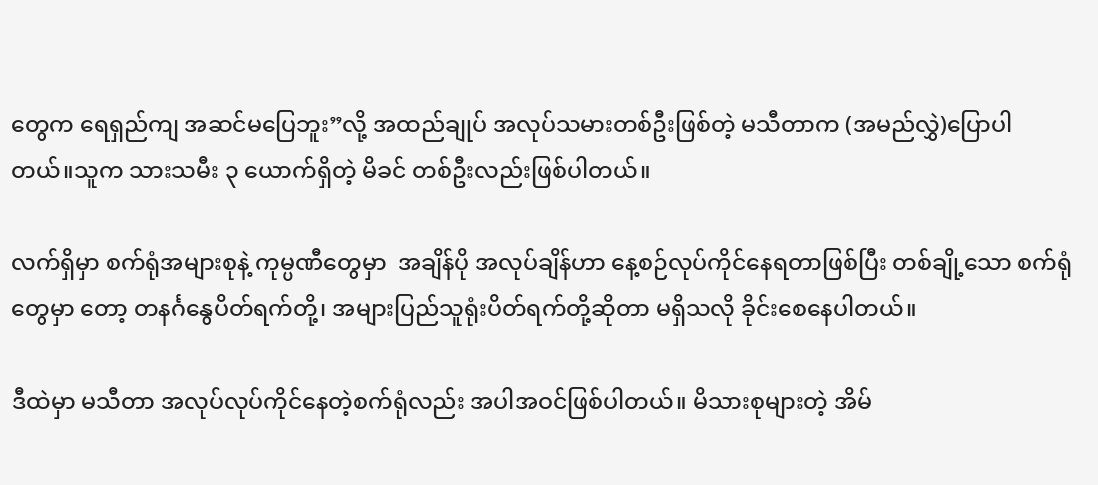တွေက ရေရှည်ကျ အဆင်မပြေဘူး”လို့ အထည်ချုပ် အလုပ်သမားတစ်ဦးဖြစ်တဲ့ မသီတာက (အမည်လွှဲ)ပြောပါ တယ်။သူက သားသမီး ၃ ယောက်ရှိတဲ့ မိခင် တစ်ဦးလည်းဖြစ်ပါတယ်။

လက်ရှိမှာ စက်ရုံအများစုနဲ့ ကုမ္ပဏီတွေမှာ  အချိန်ပို အလုပ်ချိန်ဟာ နေ့စဉ်လုပ်ကိုင်နေရတာဖြစ်ပြီး တစ်ချို့သော စက်ရုံတွေမှာ တော့ တနင်္ဂနွေပိတ်ရက်တို့၊ အများပြည်သူရုံးပိတ်ရက်တို့ဆိုတာ မရှိသလို ခိုင်းစေနေပါတယ်။

ဒီထဲမှာ မသီတာ အလုပ်လုပ်ကိုင်နေတဲ့စက်ရုံလည်း အပါအဝင်ဖြစ်ပါတယ်။ မိသားစုများတဲ့ အိမ်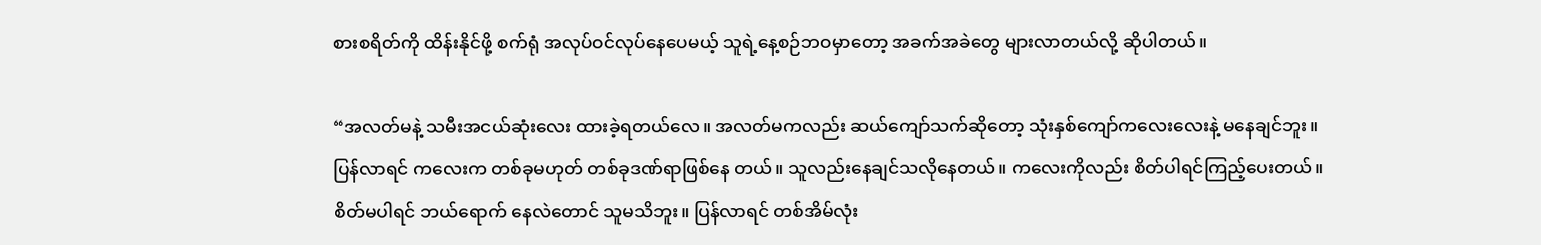စားစရိတ်ကို ထိန်းနိုင်ဖို့ စက်ရုံ အလုပ်ဝင်လုပ်နေပေမယ့် သူရဲ့နေ့စဉ်ဘဝမှာတော့ အခက်အခဲတွေ များလာတယ်လို့ ဆိုပါတယ်။

“အလတ်မနဲ့ သမီးအငယ်ဆုံးလေး ထားခဲ့ရတယ်လေ။ အလတ်မကလည်း ဆယ်ကျော်သက်ဆိုတော့ သုံးနှစ်ကျော်ကလေးလေးနဲ့ မနေချင်ဘူး။ ပြန်လာရင် ကလေးက တစ်ခုမဟုတ် တစ်ခုဒဏ်ရာဖြစ်နေ တယ်။ သူလည်းနေချင်သလိုနေတယ်။ ကလေးကိုလည်း စိတ်ပါရင်ကြည့်ပေးတယ်။ စိတ်မပါရင် ဘယ်ရောက် နေလဲတောင် သူမသိဘူး။ ပြန်လာရင် တစ်အိမ်လုံး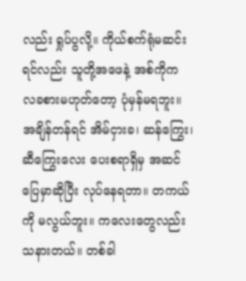လည်း ရှုပ်ပွလို့။ ကိုယ်စက်ရုံမဆင်းရင်လည်း သူတို့အဖေနဲ့ အစ်ကိုက လခစားမဟုတ်တော့ ပုံမှန်မရဘူး။ အချိန်တန်ရင် အိမ်ငှားခ၊ ဆန်ကြွေး၊ ဆီကြွေးလေး ပေးစရာရှိမှ အဆင်ပြေမှာဆိုပြီး လုပ်နေရတာ။ တကယ်ကို မလွယ်ဘူး။ ကလေးတွေလည်း သနားတယ်။ တစ်ခါ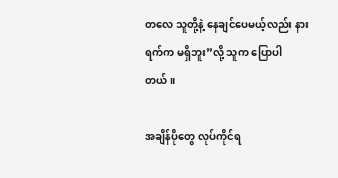တလေ သူတို့နဲ့ နေချင်ပေမယ့်လည်း နားရက်က မရှိဘူး”လို့ သူက ပြောပါတယ်။

အချိန်ပိုတွေ လုပ်ကိုင်ရ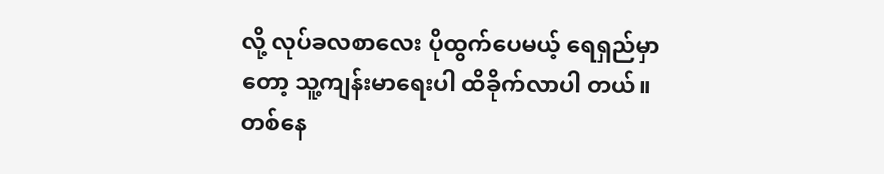လို့ လုပ်ခလစာလေး ပိုထွက်ပေမယ့် ရေရှည်မှာတော့ သူ့ကျန်းမာရေးပါ ထိခိုက်လာပါ တယ်။
တစ်နေ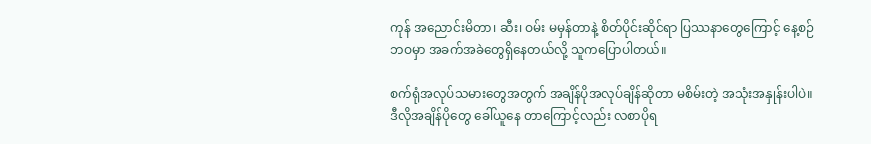ကုန် အညောင်းမိတာ၊ ဆီး၊ ဝမ်း မမှန်တာနဲ့ စိတ်ပိုင်းဆိုင်ရာ ပြဿနာတွေကြောင့် နေ့စဉ်ဘဝမှာ အခက်အခဲတွေရှိနေတယ်လို့ သူကပြောပါတယ်။

စက်ရုံအလုပ်သမားတွေအတွက် အချိန်ပိုအလုပ်ချိန်ဆိုတာ မစိမ်းတဲ့ အသုံးအနှုန်းပါပဲ။ ဒီလိုအချိန်ပိုတွေ ခေါ်ယူနေ တာကြောင့်လည်း လစာပိုရ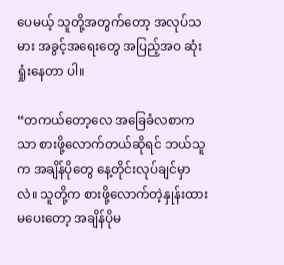ပေမယ့် သူတို့အတွက်တော့ အလုပ်သမား အခွင့်အရေးတွေ အပြည့်အဝ ဆုံးရှုံးနေတာ ပါ။

“တကယ်တော့လေ အခြေခံလစာကသာ စားဖို့လောက်တယ်ဆိုရင် ဘယ်သူက အချိန်ပိုတွေ နေ့တိုင်းလုပ်ချင်မှာ လဲ။ သူတို့က စားဖို့လောက်တဲ့နှုန်းထား မပေးတော့ အချိန်ပိုမ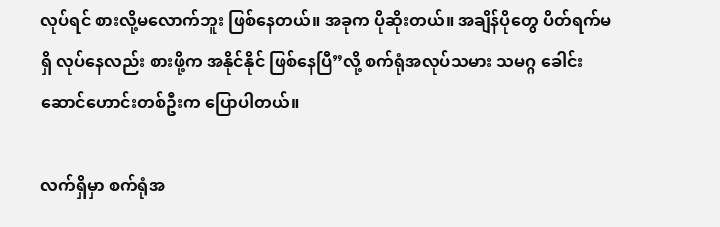လုပ်ရင် စားလို့မလောက်ဘူး ဖြစ်နေတယ်။ အခုက ပိုဆိုးတယ်။ အချိန်ပိုတွေ ပိတ်ရက်မရှိ လုပ်နေလည်း စားဖို့က အနိုင်နိုင် ဖြစ်နေပြီ”လို့ စက်ရုံအလုပ်သမား သမဂ္ဂ ခေါင်းဆောင်ဟောင်းတစ်ဦးက ပြောပါတယ်။

လက်ရှိမှာ စက်ရုံအ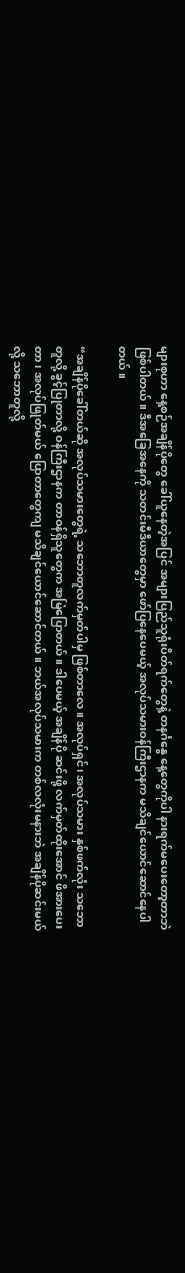များစုဟာ နေ့စဉ်အချိန်ပိုတွေ ခေါ်ယူနေတဲ့အပြင် အများပြည်သူရုံးပိတ်ရက်တွေနဲ့ တနင်္ဂနွေ နေ့တွေကိုပါ နားရက်မပေးတော့တာဘဲ ဖြစ်ပါတယ်။ ဒီအခြေအနေကို သတင်းမီဒီယာတွေမှာ ဖော်ပြနေပေမယ့် အလုပ်သမားဝန်ကြီးဌာနက မသိချင်ယောင်ဆောင်နေပါတယ်။

“အချိန်ပိုခေါ်တယ်ဆို အလုပ်သမားတွေရဲ့ သဘောတူလက်မှတ်ပါမှ ဖြစ်တာလေ။ အလုပ်ရှင်၊ အလုပ်သမား နှစ်ဖက်လုံး သဘောတူလို့ ခွင့်ပြုတာလို့ ဝန်ကြီးဌာနက တာဝန်ရှိသူတွေက အမြဲပြောတယ်။ ဒါပေမယ့် အချိန်ပို ဆင်းဖို့ လက်မှတ်ထိုးအောင် ဖိအားပေးတာ၊ အလုပ်ဖြုတ်မယ် ပြောတာတွေကျ မသိချင်ယောင်ဆောင်တယ်။ ဘယ်အလုပ်သမားက တစ်လလုံးမနားဘဲ အချိန်ပိုဆင်းမယ်လို့ သဘောတူလို့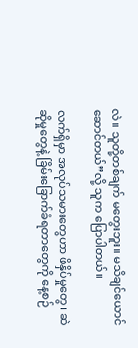လဲ။ သူတို့တစ်ချက် မတွေးဘူး။ မသိချင်ယောင်ဆောင်တယ်”လို့ သူက ပြောပါတယ်။

လက်ရှိမှာ အလုပ်သမားတွေဟာ ဖိနှိပ်မှုတွေ၊ ဆဲဆိုမှုတွေနဲ့ ခြိမ်းခြောက်ခံရတာတွေကို နေ့စဉ်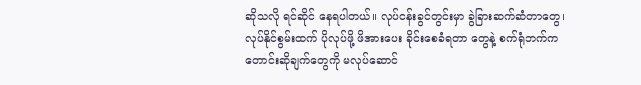ဆိုသလို ရင်ဆိုင် နေရပါတယ်။ လုပ်ငန်းခွင်တွင်းမှာ ခွဲခြားဆက်ဆံတာတွေ၊ လုပ်နိုင်စွမ်းထက် ပိုလုပ်ဖို့ ဖိအားပေး ခိုင်းစေခံရတာ တွေနဲ့ စက်ရုံဘက်က တောင်းဆိုချက်တွေကို မလုပ်ဆောင်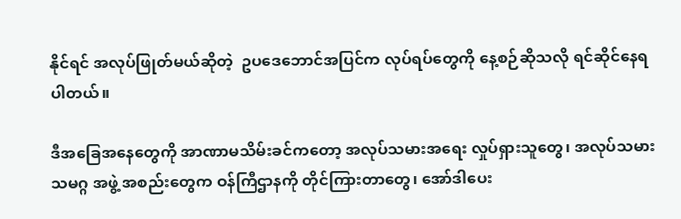နိုင်ရင် အလုပ်ဖြုတ်မယ်ဆိုတဲ့  ဥပဒေဘောင်အပြင်က လုပ်ရပ်တွေကို နေ့စဉ်ဆိုသလို ရင်ဆိုင်နေရပါတယ်။

ဒီအခြေအနေတွေကို အာဏာမသိမ်းခင်ကတော့ အလုပ်သမားအရေး လှုပ်ရှားသူတွေ၊ အလုပ်သမားသမဂ္ဂ အဖွဲ့ အစည်းတွေက ဝန်ကြီဌာနကို တိုင်ကြားတာတွေ၊ အော်ဒါပေး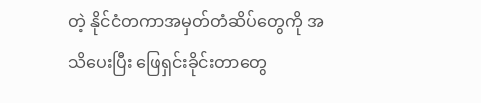တဲ့ နိုင်ငံတကာအမှတ်တံဆိပ်တွေကို အသိပေးပြီး ဖြေရှင်းခိုင်းတာတွေ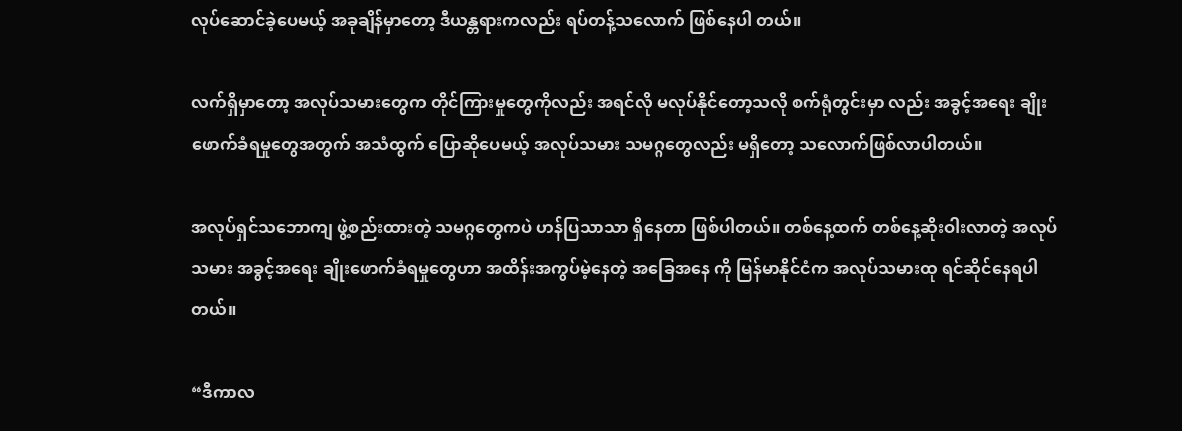လုပ်ဆောင်ခဲ့ပေမယ့် အခုချိန်မှာတော့ ဒီယန္တရားကလည်း ရပ်တန့်သလောက် ဖြစ်နေပါ တယ်။

လက်ရှိမှာတော့ အလုပ်သမားတွေက တိုင်ကြားမှုတွေကိုလည်း အရင်လို မလုပ်နိုင်တော့သလို စက်ရုံတွင်းမှာ လည်း အခွင့်အရေး ချိုးဖောက်ခံရမှုတွေအတွက် အသံထွက် ပြောဆိုပေမယ့် အလုပ်သမား သမဂ္ဂတွေလည်း မရှိတော့ သလောက်ဖြစ်လာပါတယ်။

အလုပ်ရှင်သဘောကျ ဖွဲ့စည်းထားတဲ့ သမဂ္ဂတွေကပဲ ဟန်ပြသာသာ ရှိနေတာ ဖြစ်ပါတယ်။ တစ်နေ့ထက် တစ်နေ့ဆိုးဝါးလာတဲ့ အလုပ်သမား အခွင့်အရေး ချိုးဖောက်ခံရမှုတွေဟာ အထိန်းအကွပ်မဲ့နေတဲ့ အခြေအနေ ကို မြန်မာနိုင်ငံက အလုပ်သမားထု ရင်ဆိုင်နေရပါတယ်။

“ဒီကာလ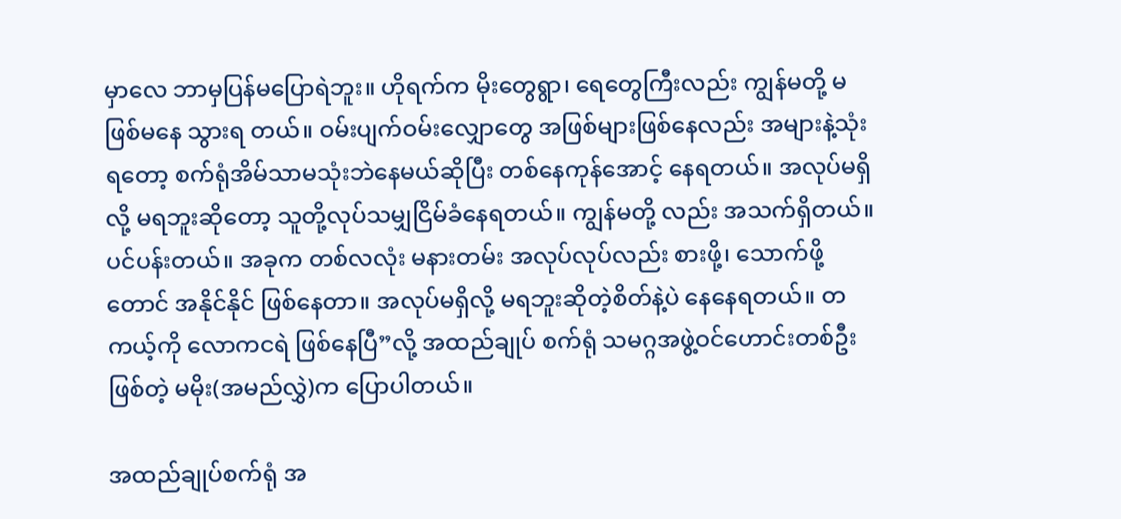မှာလေ ဘာမှပြန်မပြောရဲဘူး။ ဟိုရက်က မိုးတွေရွာ၊ ရေတွေကြီးလည်း ကျွန်မတို့ မဖြစ်မနေ သွားရ တယ်။ ဝမ်းပျက်ဝမ်းလျှောတွေ အဖြစ်များဖြစ်နေလည်း အများနဲ့သုံးရတော့ စက်ရုံအိမ်သာမသုံးဘဲနေမယ်ဆိုပြီး တစ်နေကုန်အောင့် နေရတယ်။ အလုပ်မရှိလို့ မရဘူးဆိုတော့ သူတို့လုပ်သမျှငြိမ်ခံနေရတယ်။ ကျွန်မတို့ လည်း အသက်ရှိတယ်။ ပင်ပန်းတယ်။ အခုက တစ်လလုံး မနားတမ်း အလုပ်လုပ်လည်း စားဖို့၊ သောက်ဖို့တောင် အနိုင်နိုင် ဖြစ်နေတာ။ အလုပ်မရှိလို့ မရဘူးဆိုတဲ့စိတ်နဲ့ပဲ နေနေရတယ်။ တကယ့်ကို လောကငရဲ ဖြစ်နေပြီ”လို့ အထည်ချုပ် စက်ရုံ သမဂ္ဂအဖွဲ့ဝင်ဟောင်းတစ်ဦးဖြစ်တဲ့ မမိုး(အမည်လွှဲ)က ပြောပါတယ်။

အထည်ချုပ်စက်ရုံ အ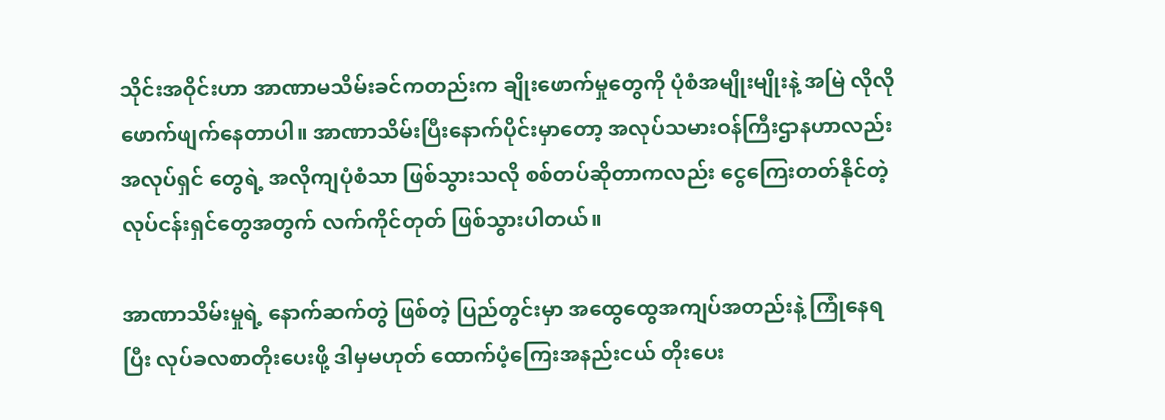သိုင်းအဝိုင်းဟာ အာဏာမသိမ်းခင်ကတည်းက ချိုးဖောက်မှုတွေကို ပုံစံအမျိုးမျိုးနဲ့ အမြဲ လိုလို ဖောက်ဖျက်နေတာပါ။ အာဏာသိမ်းပြီးနောက်ပိုင်းမှာတော့ အလုပ်သမားဝန်ကြီးဌာနဟာလည်း အလုပ်ရှင် တွေရဲ့ အလိုကျပုံစံသာ ဖြစ်သွားသလို စစ်တပ်ဆိုတာကလည်း ငွေကြေးတတ်နိုင်တဲ့ လုပ်ငန်းရှင်တွေအတွက် လက်ကိုင်တုတ် ဖြစ်သွားပါတယ်။

အာဏာသိမ်းမှုရဲ့ နောက်ဆက်တွဲ ဖြစ်တဲ့ ပြည်တွင်းမှာ အထွေထွေအကျပ်အတည်းနဲ့ ကြုံနေရပြီး လုပ်ခလစာတိုးပေးဖို့ ဒါမှမဟုတ် ထောက်ပံ့ကြေးအနည်းငယ် တိုးပေး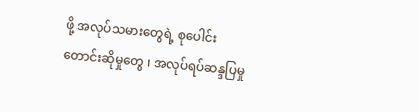ဖို့ အလုပ်သမားတွေရဲ့ စုပေါင်း တောင်းဆိုမှုတွေ ၊ အလုပ်ရပ်ဆန္ဒပြမှု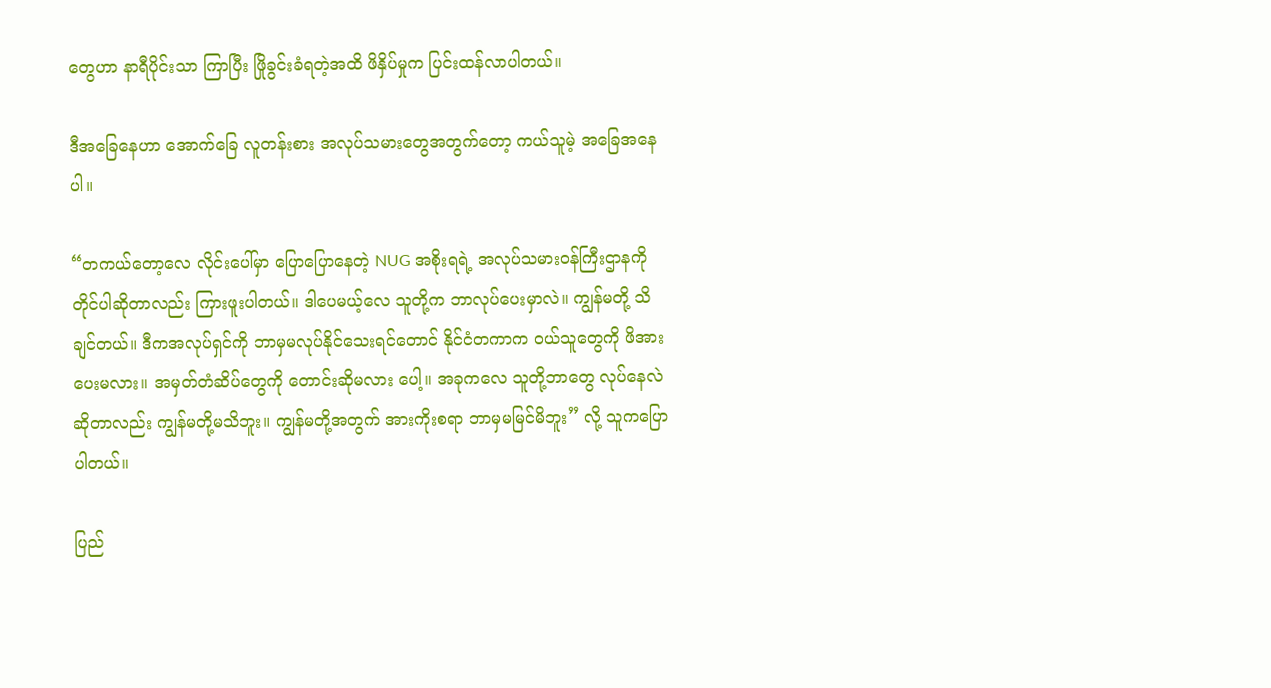တွေဟာ နာရီပိုင်းသာ ကြာပြီး ဖြိုခွင်းခံရတဲ့အထိ ဖိနှိပ်မှုက ပြင်းထန်လာပါတယ်။

ဒီအခြေနေဟာ အောက်ခြေ လူတန်းစား အလုပ်သမားတွေအတွက်တော့ ကယ်သူမဲ့ အခြေအနေပါ။

“တကယ်တော့လေ လိုင်းပေါ်မှာ ပြောပြောနေတဲ့ NUG အစိုးရရဲ့ အလုပ်သမားဝန်ကြီးဌာနကို တိုင်ပါဆိုတာလည်း ကြားဖူးပါတယ်။ ဒါပေမယ့်လေ သူတို့က ဘာလုပ်ပေးမှာလဲ။ ကျွန်မတို့ သိချင်တယ်။ ဒီကအလုပ်ရှင်ကို ဘာမှမလုပ်နိုင်သေးရင်တောင် နိုင်ငံတကာက ဝယ်သူတွေကို ဖိအားပေးမလား။ အမှတ်တံဆိပ်တွေကို တောင်းဆိုမလား ပေါ့။ အခုကလေ သူတို့ဘာတွေ လုပ်နေလဲဆိုတာလည်း ကျွန်မတို့မသိဘူး။ ကျွန်မတို့အတွက် အားကိုးစရာ ဘာမှမမြင်မိဘူး” လို့ သူကပြောပါတယ်။

ပြည်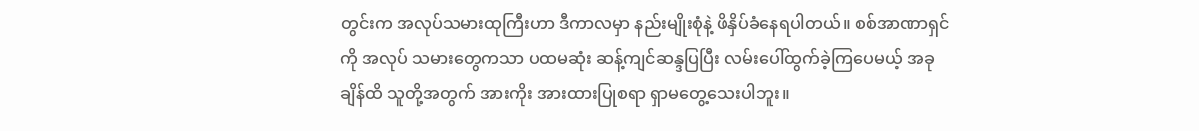တွင်းက အလုပ်သမားထုကြီးဟာ ဒီကာလမှာ နည်းမျိုးစုံနဲ့ ဖိနှိပ်ခံနေရပါတယ်။ စစ်အာဏာရှင်ကို အလုပ် သမားတွေကသာ ပထမဆုံး ဆန့်ကျင်ဆန္ဒပြပြီး လမ်းပေါ်ထွက်ခဲ့ကြပေမယ့် အခုချိန်ထိ သူတို့အတွက် အားကိုး အားထားပြုစရာ ရှာမတွေ့သေးပါဘူး။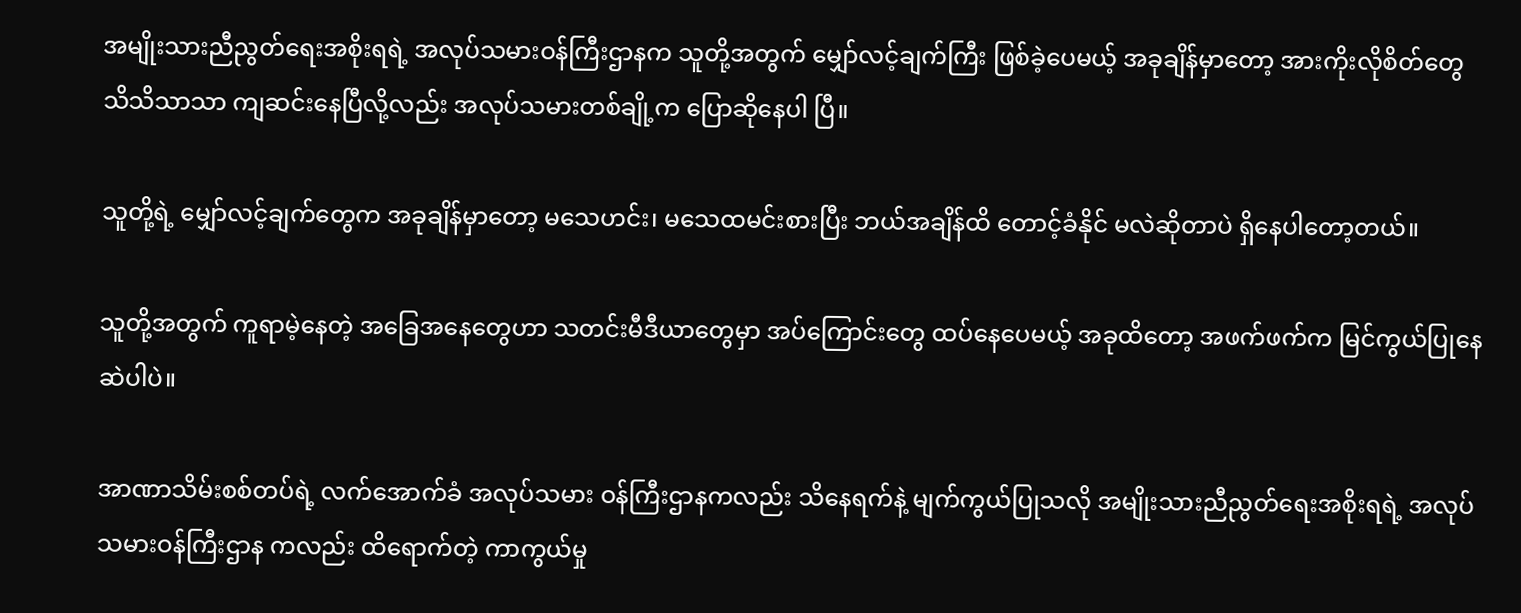အမျိုးသားညီညွတ်ရေးအစိုးရရဲ့ အလုပ်သမားဝန်ကြီးဌာနက သူတို့အတွက် မျှော်လင့်ချက်ကြီး ဖြစ်ခဲ့ပေမယ့် အခုချိန်မှာတော့ အားကိုးလိုစိတ်တွေ သိသိသာသာ ကျဆင်းနေပြီလို့လည်း အလုပ်သမားတစ်ချို့က ပြောဆိုနေပါ ပြီ။

သူတို့ရဲ့ မျှော်လင့်ချက်တွေက အခုချိန်မှာတော့ မသေဟင်း၊ မသေထမင်းစားပြီး ဘယ်အချိန်ထိ တောင့်ခံနိုင် မလဲဆိုတာပဲ ရှိနေပါတော့တယ်။

သူတို့အတွက် ကူရာမဲ့နေတဲ့ အခြေအနေတွေဟာ သတင်းမီဒီယာတွေမှာ အပ်ကြောင်းတွေ ထပ်နေပေမယ့် အခုထိတော့ အဖက်ဖက်က မြင်ကွယ်ပြုနေဆဲပါပဲ။

အာဏာသိမ်းစစ်တပ်ရဲ့ လက်အောက်ခံ အလုပ်သမား ဝန်ကြီးဌာနကလည်း သိနေရက်နဲ့ မျက်ကွယ်ပြုသလို အမျိုးသားညီညွတ်ရေးအစိုးရရဲ့ အလုပ်သမားဝန်ကြီးဌာန ကလည်း ထိရောက်တဲ့ ကာကွယ်မှု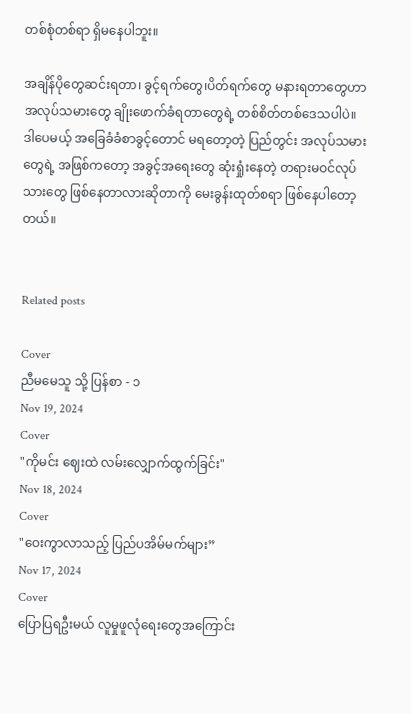တစ်စုံတစ်ရာ ရှိမနေပါဘူး။

အချိန်ပိုတွေဆင်းရတာ၊ ခွင့်ရက်တွေ၊ပိတ်ရက်တွေ မနားရတာတွေဟာ အလုပ်သမားတွေ ချိုးဖောက်ခံရတာတွေရဲ့ တစ်စိတ်တစ်ဒေသပါပဲ။ ဒါပေမယ့် အခြေခံခံစာခွင့်တောင် မရတော့တဲ့ ပြည်တွင်း အလုပ်သမားတွေရဲ့ အဖြစ်ကတော့ အခွင့်အရေးတွေ ဆုံးရှုံးနေတဲ့ တရားမဝင်လုပ်သားတွေ ဖြစ်နေတာလားဆိုတာကို မေးခွန်းထုတ်စရာ ဖြစ်နေပါတော့တယ်။


Related posts

Cover
ညီမမေသူ သို့ ပြန်စာ - ၁
Nov 19, 2024
Cover
"ကိုမင်း ဈေးထဲ လမ်းလျှောက်ထွက်ခြင်း"
Nov 18, 2024
Cover
"ဝေးကွာလာသည့် ပြည်ပအိမ်မက်များ”
Nov 17, 2024
Cover
ပြောပြရဦးမယ် လူမှုဖူလုံရေးတွေအကြောင်း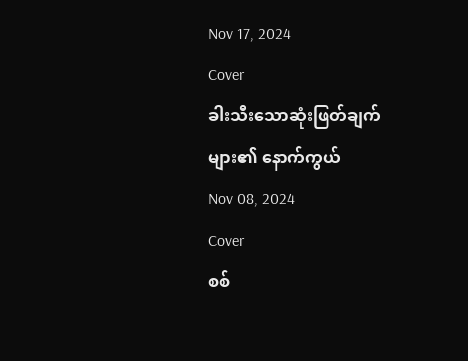Nov 17, 2024
Cover
ခါးသီးသောဆုံးဖြတ်ချက်များ၏ နောက်ကွယ်
Nov 08, 2024
Cover
စစ်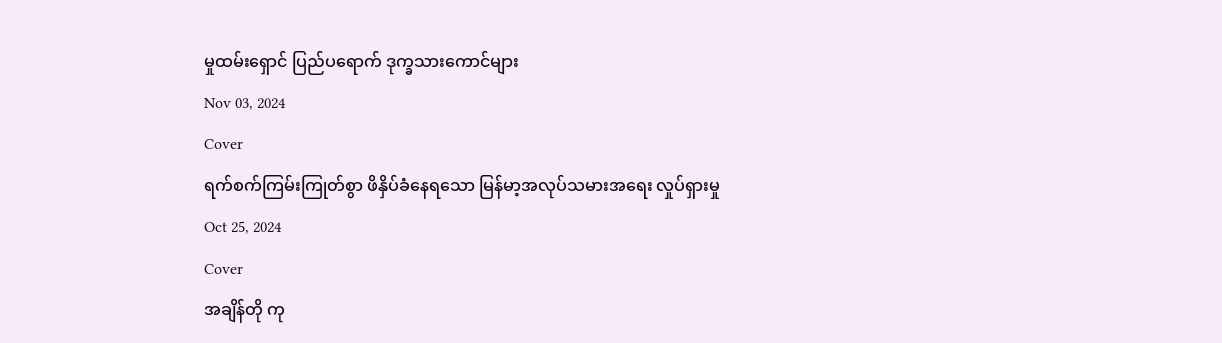မှုထမ်းရှောင် ပြည်ပရောက် ဒုက္ခသားကောင်များ
Nov 03, 2024
Cover
ရက်စက်ကြမ်းကြုတ်စွာ ဖိနှိပ်ခံနေရသော မြန်မာ့အလုပ်သမားအရေး လှုပ်ရှားမှု
Oct 25, 2024
Cover
အချိန်တို ကု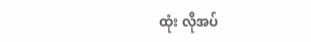ထုံး လိုအပ်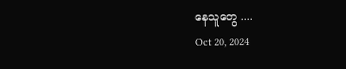နေသူတွေ ....
Oct 20, 2024